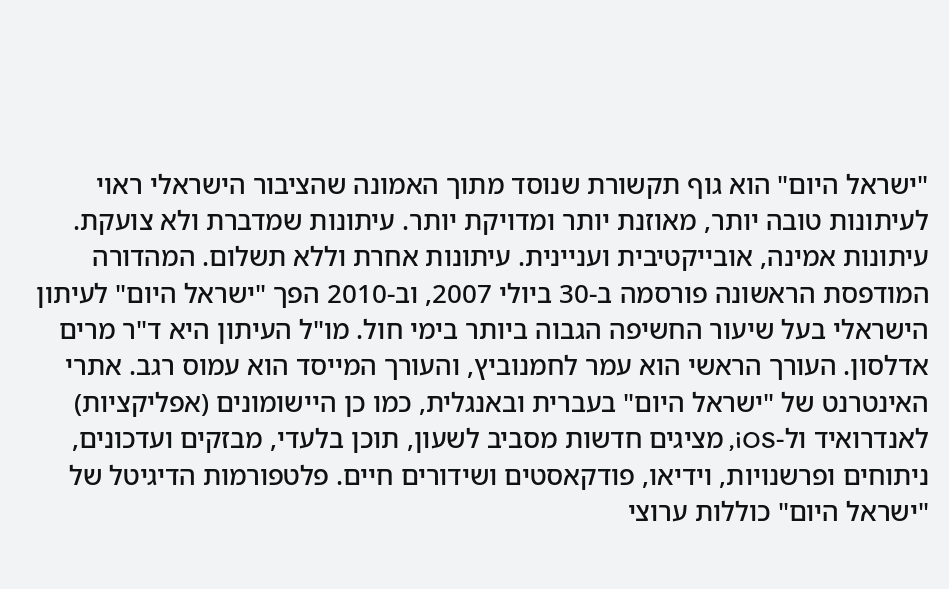"ישראל היום" הוא גוף תקשורת שנוסד מתוך האמונה שהציבור הישראלי ראוי לעיתונות טובה יותר, מאוזנת יותר ומדויקת יותר. עיתונות שמדברת ולא צועקת. עיתונות אמינה, אובייקטיבית ועניינית. עיתונות אחרת וללא תשלום. המהדורה המודפסת הראשונה פורסמה ב-30 ביולי 2007, וב-2010 הפך "ישראל היום" לעיתון הישראלי בעל שיעור החשיפה הגבוה ביותר בימי חול. מו"ל העיתון היא ד"ר מרים אדלסון. העורך הראשי הוא עמר לחמנוביץ, והעורך המייסד הוא עמוס רגב. אתרי האינטרנט של "ישראל היום" בעברית ובאנגלית, כמו כן היישומונים (אפליקציות) לאנדרואיד ול-iOS, מציגים חדשות מסביב לשעון, תוכן בלעדי, מבזקים ועדכונים, ניתוחים ופרשנויות, וידיאו, פודקאסטים ושידורים חיים. פלטפורמות הדיגיטל של "ישראל היום" כוללות ערוצי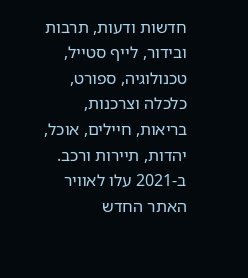חדשות ודעות, תרבות ובידור, לייף סטייל, טכנולוגיה, ספורט, כלכלה וצרכנות, בריאות, חיילים, אוכל, יהדות, תיירות ורכב. ב-2021 עלו לאוויר האתר החדש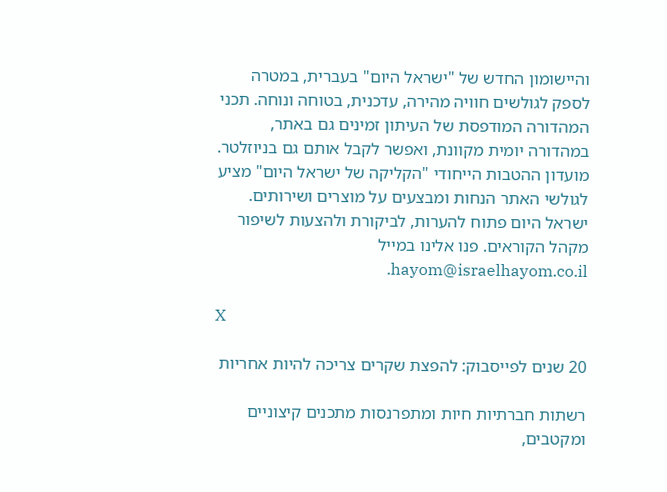והיישומון החדש של "ישראל היום" בעברית, במטרה לספק לגולשים חוויה מהירה, עדכנית, בטוחה ונוחה. תכני המהדורה המודפסת של העיתון זמינים גם באתר, במהדורה יומית מקוונת, ואפשר לקבל אותם גם בניוזלטר. מועדון ההטבות הייחודי "הקליקה של ישראל היום" מציע לגולשי האתר הנחות ומבצעים על מוצרים ושירותים. ישראל היום פתוח להערות, לביקורת ולהצעות לשיפור מקהל הקוראים. פנו אלינו במייל hayom@israelhayom.co.il.

X

20 שנים לפייסבוק: להפצת שקרים צריכה להיות אחריות

רשתות חברתיות חיות ומתפרנסות מתכנים קיצוניים ומקטבים,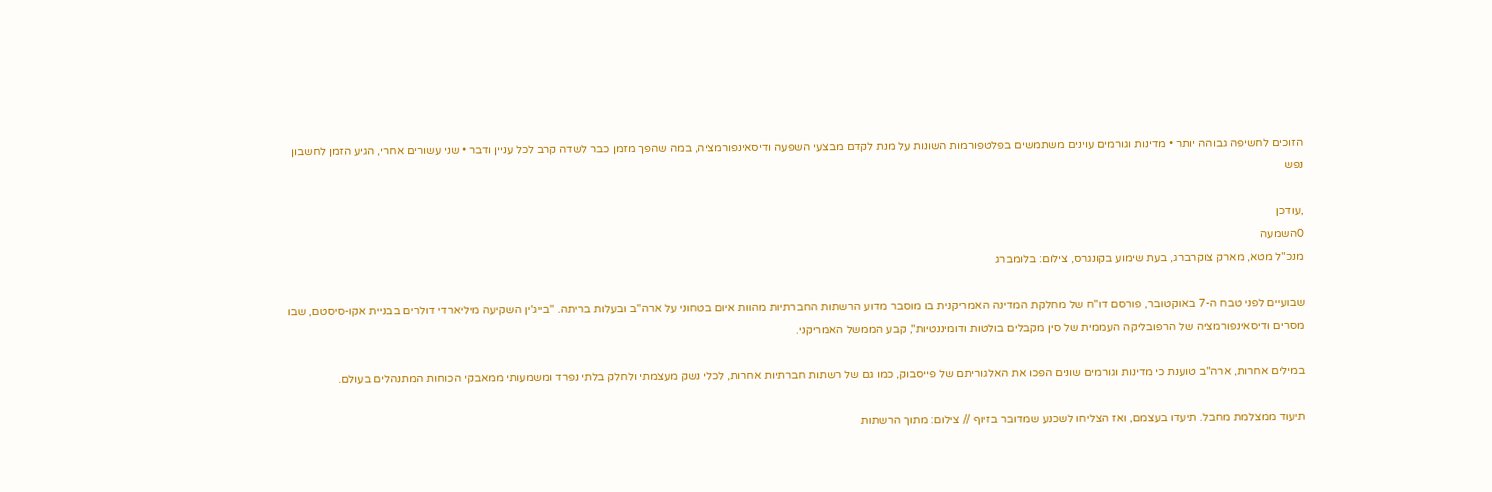הזוכים לחשיפה גבוהה יותר • מדינות וגורמים עוינים משתמשים בפלטפורמות השונות על מנת לקדם מבצעי השפעה ודיסאינפורמציה, במה שהפך מזמן כבר לשדה קרב לכל עניין ודבר • שני עשורים אחרי, הגיע הזמן לחשבון נפש

,עודכן
0השמעה
מנכ"ל מטא, מארק צוקרברג, בעת שימוע בקונגרס, צילום: בלומברג

שבועיים לפני טבח ה-7 באוקטובר, פורסם דו"ח של מחלקת המדינה האמריקנית בו מוסבר מדוע הרשתות החברתיות מהוות איום בטחוני על ארה"ב ובעלות בריתה. "בייג'ין השקיעה מיליארדי דולרים בבניית אקו-סיסטם, שבו מסרים ודיסאינפורמציה של הרפובליקה העממית של סין מקבלים בולטות ודומיננטיות", קבע הממשל האמריקני.

במילים אחרות, ארה"ב טוענת כי מדינות וגורמים שונים הפכו את האלגוריתם של פייסבוק, כמו גם של רשתות חברתיות אחרות, לכלי נשק מעצמתי ולחלק בלתי נפרד ומשמעותי ממאבקי הכוחות המתנהלים בעולם.

תיעוד ממצלמת מחבל. תיעדו בעצמם, ואז הצליחו לשכנע שמדובר בזיוף // צילום: מתוך הרשתות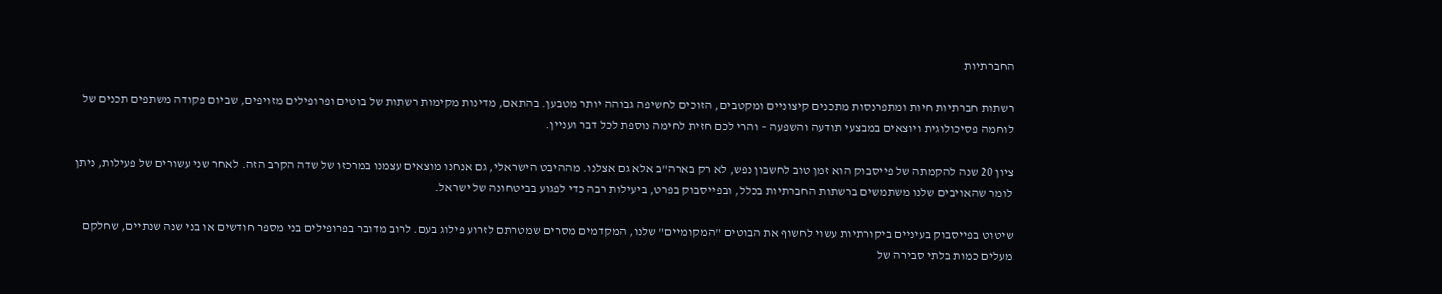החברתיות

רשתות חברתיות חיות ומתפרנסות מתכנים קיצוניים ומקטבים, הזוכים לחשיפה גבוהה יותר מטבען. בהתאם, מדינות מקימות רשתות של בוטים ופרופילים מזויפים, שביום פקודה משתפים תכנים של לוחמה פסיכולוגית ויוצאים במבצעי תודעה והשפעה – והרי לכם חזית לחימה נוספת לכל דבר ועניין.

ציון 20 שנה להקמתה של פייסבוק הוא זמן טוב לחשבון נפש, לא רק בארה"ב אלא גם אצלנו. מההיבט הישראלי, גם אנחנו מוצאים עצמנו במרכזו של שדה הקרב הזה. לאחר שני עשורים של פעילות, ניתן לומר שהאויבים שלנו משתמשים ברשתות החברתיות בכלל, ובפייסבוק בפרט, ביעילות רבה כדי לפגוע בביטחונה של ישראל.

שיטוט בפייסבוק בעיניים ביקורתיות עשוי לחשוף את הבוטים "המקומיים" שלנו, המקדמים מסרים שמטרתם לזרוע פילוג בעם. לרוב מדובר בפרופילים בני מספר חודשים או בני שנה שנתיים, שחלקם מעלים כמות בלתי סבירה של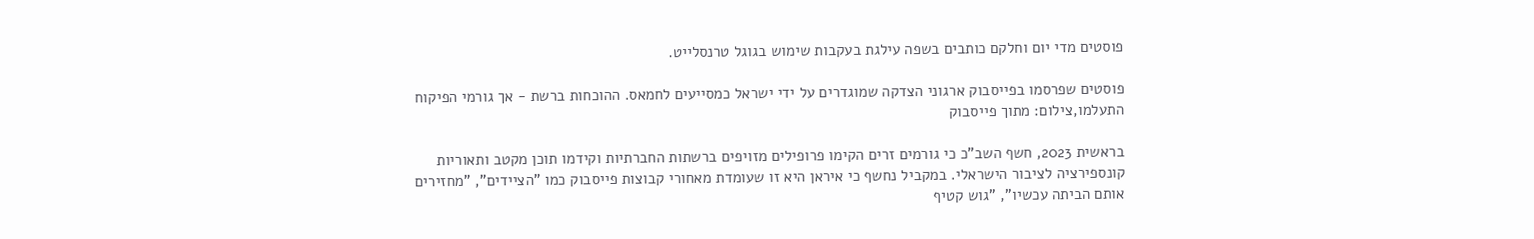פוסטים מדי יום וחלקם כותבים בשפה עילגת בעקבות שימוש בגוגל טרנסלייט.

פוסטים שפרסמו בפייסבוק ארגוני הצדקה שמוגדרים על ידי ישראל כמסייעים לחמאס. ההוכחות ברשת - אך גורמי הפיקוח התעלמו,צילום: מתוך פייסבוק

בראשית 2023, חשף השב"כ כי גורמים זרים הקימו פרופילים מזויפים ברשתות החברתיות וקידמו תוכן מקטב ותאוריות קונספירציה לציבור הישראלי. במקביל נחשף כי איראן היא זו שעומדת מאחורי קבוצות פייסבוק כמו "הציידים", "מחזירים אותם הביתה עכשיו", "גוש קטיף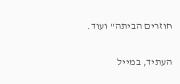חוזרים הביתה" ועוד.

העתיד, במייל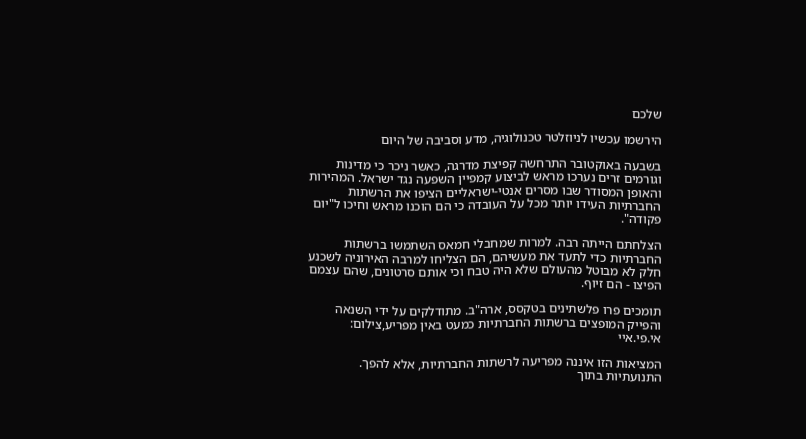שלכם

הירשמו עכשיו לניוזלטר טכנולוגיה, מדע וסביבה של היום

בשבעה באוקטובר התרחשה קפיצת מדרגה, כאשר ניכר כי מדינות וגורמים זרים נערכו מראש לביצוע קמפיין השפעה נגד ישראל. המהירות והאופן המסודר שבו מסרים אנטי-ישראליים הציפו את הרשתות החברתיות העידו יותר מכל על העובדה כי הם הוכנו מראש וחיכו ל"יום פקודה".

הצלחתם הייתה רבה. למרות שמחבלי חמאס השתמשו ברשתות החברתיות כדי לתעד את מעשיהם, הם הצליחו למרבה האירוניה לשכנע חלק לא מבוטל מהעולם שלא היה טבח וכי אותם סרטונים, שהם עצמם הפיצו - הם זיוף.

תומכים פרו פלשתינים בטקסס, ארה"ב. מתודלקים על ידי השנאה והפייק המופצים ברשתות החברתיות כמעט באין מפריע,צילום: אי.פי.איי

המציאות הזו איננה מפריעה לרשתות החברתיות, אלא להפך. התנועתיות בתוך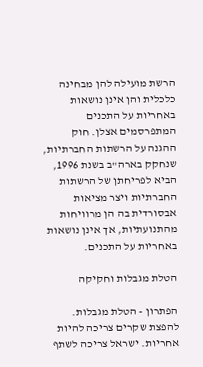הרשת מועילה להן מבחינה כלכלית והן אינן נושאות באחריות על התכנים המתפרסמים אצלן. חוק ההגנה על הרשתות החברתיות, שנחקק בארה"ב בשנת 1996, הביא לפריחתן של הרשתות החברתיות ויצר מציאות אבסורדית בה הן מרוויחות מהתנועתיות, אך אינן נושאות באחריות על התכנים.

הטלת מגבלות וחקיקה

הפתרון - הטלת מגבלות. להפצת שקרים צריכה להיות אחריות. ישראל צריכה לשתף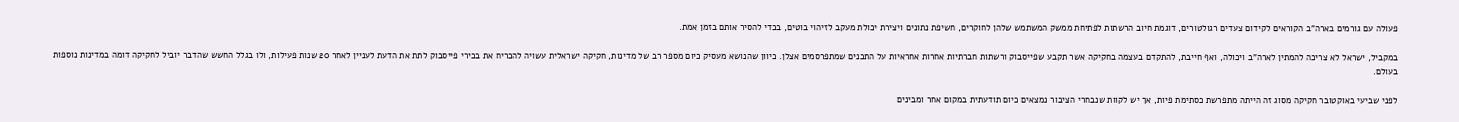פעולה עם גורמים בארה"ב הקוראים לקידום צעדים רגולטורים, דוגמת חיוב הרשתות לפתיחת ממשק המשתמש שלהן לחוקרים, חשיפת נתונים ויצירת יכולת מעקב לזיהוי בוטים, בכדי להסיר אותם בזמן אמת.

במקביל, ישראל לא צריכה להמתין לארה"ב ויכולה, ואף חייבת, להתקדם בעצמה בחקיקה אשר תקבע שפייסבוק ורשתות חברתיות אחרות אחראיות על התכנים שמתפרסמים אצלן. כיוון שהנושא מעסיק כיום מספר רב של מדינות, חקיקה ישראלית עשויה להכריח את בכירי פייסבוק לתת את הדעת לעניין לאחר 20 שנות פעילות, ולו בגלל החשש שהדבר יוביל לחקיקה דומה במדינות נוספות בעולם.

לפני שביעי באוקטובר חקיקה מסוג זה הייתה מתפרשת כסתימת פיות, אך יש לקוות שנבחרי הציבור נמצאים כיום תודעתית במקום אחר ומבינים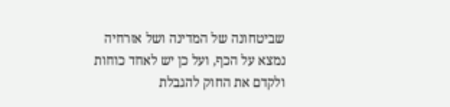שביטחונה של המדינה ושל אזרחיה נמצא על הכף, ועל כן יש לאחד כוחות ולקדם את החוק להגבלת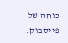כוחה של פייסבוק.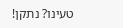טעינו? נתקן!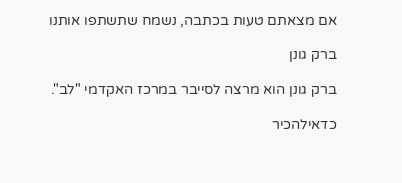אם מצאתם טעות בכתבה, נשמח שתשתפו אותנו

ברק גונן

ברק גונן הוא מרצה לסייבר במרכז האקדמי "לב".

כדאילהכיר